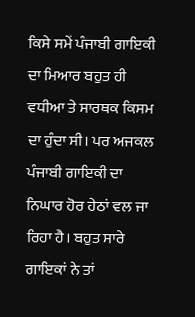ਕਿਸੇ ਸਮੇਂ ਪੰਜਾਬੀ ਗਾਇਕੀ ਦਾ ਮਿਆਰ ਬਹੁਤ ਹੀ ਵਧੀਆ ਤੇ ਸਾਰਥਕ ਕਿਸਮ ਦਾ ਹੁੰਦਾ ਸੀ। ਪਰ ਅਜਕਲ ਪੰਜਾਬੀ ਗਾਇਕੀ ਦਾ ਨਿਘਾਰ ਹੋਰ ਹੇਠਾਂ ਵਲ ਜਾ ਰਿਹਾ ਹੈ। ਬਹੁਤ ਸਾਰੇ ਗਾਇਕਾਂ ਨੇ ਤਾਂ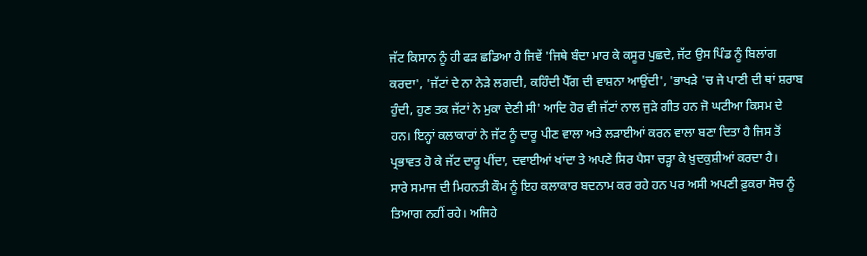ਜੱਟ ਕਿਸਾਨ ਨੂੰ ਹੀ ਫੜ ਛਡਿਆ ਹੈ ਜਿਵੇਂ 'ਜਿਥੇ ਬੰਦਾ ਮਾਰ ਕੇ ਕਸੂਰ ਪੁਛਦੇ, ਜੱਟ ਉਸ ਪਿੰਡ ਨੂੰ ਬਿਲਾਂਗ ਕਰਦਾ', 'ਜੱਟਾਂ ਦੇ ਨਾ ਨੇੜੇ ਲਗਦੀ, ਕਹਿੰਦੀ ਪੈੱਗ ਦੀ ਵਾਸ਼ਨਾ ਆਉਂਦੀ', 'ਭਾਖੜੇ 'ਚ ਜੇ ਪਾਣੀ ਦੀ ਥਾਂ ਸ਼ਰਾਬ ਹੁੰਦੀ, ਹੁਣ ਤਕ ਜੱਟਾਂ ਨੇ ਮੁਕਾ ਦੇਣੀ ਸੀ' ਆਦਿ ਹੋਰ ਵੀ ਜੱਟਾਂ ਨਾਲ ਜੁੜੇ ਗੀਤ ਹਨ ਜੋ ਘਟੀਆ ਕਿਸਮ ਦੇ ਹਨ। ਇਨ੍ਹਾਂ ਕਲਾਕਾਰਾਂ ਨੇ ਜੱਟ ਨੂੰ ਦਾਰੂ ਪੀਣ ਵਾਲਾ ਅਤੇ ਲੜਾਈਆਂ ਕਰਨ ਵਾਲਾ ਬਣਾ ਦਿਤਾ ਹੈ ਜਿਸ ਤੋਂ ਪ੍ਰਭਾਵਤ ਹੋ ਕੇ ਜੱਟ ਦਾਰੂ ਪੀਂਦਾ, ਦਵਾਈਆਂ ਖਾਂਦਾ ਤੇ ਅਪਣੇ ਸਿਰ ਪੈਸਾ ਚੜ੍ਹਾ ਕੇ ਖ਼ੁਦਕੁਸ਼ੀਆਂ ਕਰਦਾ ਹੈ।
ਸਾਰੇ ਸਮਾਜ ਦੀ ਮਿਹਨਤੀ ਕੌਮ ਨੂੰ ਇਹ ਕਲਾਕਾਰ ਬਦਨਾਮ ਕਰ ਰਹੇ ਹਨ ਪਰ ਅਸੀ ਅਪਣੀ ਫ਼ੁਕਰਾ ਸੋਚ ਨੂੰ ਤਿਆਗ ਨਹੀਂ ਰਹੇ। ਅਜਿਹੇ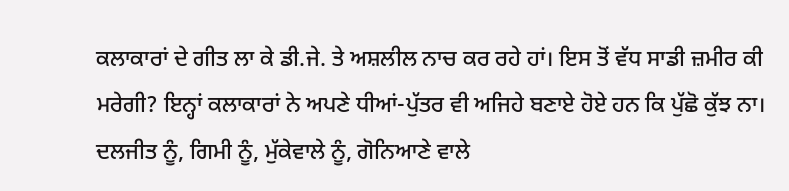ਕਲਾਕਾਰਾਂ ਦੇ ਗੀਤ ਲਾ ਕੇ ਡੀ.ਜੇ. ਤੇ ਅਸ਼ਲੀਲ ਨਾਚ ਕਰ ਰਹੇ ਹਾਂ। ਇਸ ਤੋਂ ਵੱਧ ਸਾਡੀ ਜ਼ਮੀਰ ਕੀ ਮਰੇਗੀ? ਇਨ੍ਹਾਂ ਕਲਾਕਾਰਾਂ ਨੇ ਅਪਣੇ ਧੀਆਂ-ਪੁੱਤਰ ਵੀ ਅਜਿਹੇ ਬਣਾਏ ਹੋਏ ਹਨ ਕਿ ਪੁੱਛੋ ਕੁੱਝ ਨਾ। ਦਲਜੀਤ ਨੂੰ, ਗਿਮੀ ਨੂੰ, ਮੁੱਕੇਵਾਲੇ ਨੂੰ, ਗੋਨਿਆਣੇ ਵਾਲੇ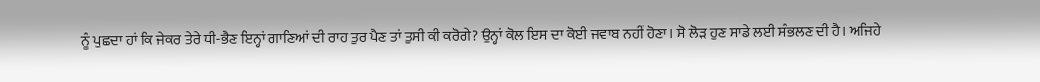ਨੂੰ ਪੁਛਦਾ ਹਾਂ ਕਿ ਜੇਕਰ ਤੇਰੇ ਧੀ-ਭੈਣ ਇਨ੍ਹਾਂ ਗਾਣਿਆਂ ਦੀ ਰਾਹ ਤੁਰ ਪੈਣ ਤਾਂ ਤੁਸੀ ਕੀ ਕਰੋਗੇ? ਉਨ੍ਹਾਂ ਕੋਲ ਇਸ ਦਾ ਕੋਈ ਜਵਾਬ ਨਹੀਂ ਹੋਣਾ। ਸੋ ਲੋੜ ਹੁਣ ਸਾਡੇ ਲਈ ਸੰਭਲਣ ਦੀ ਹੈ। ਅਜਿਹੇ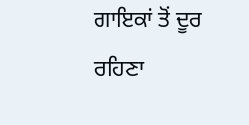ਗਾਇਕਾਂ ਤੋਂ ਦੂਰ ਰਹਿਣਾ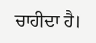ਚਾਹੀਦਾ ਹੈ।